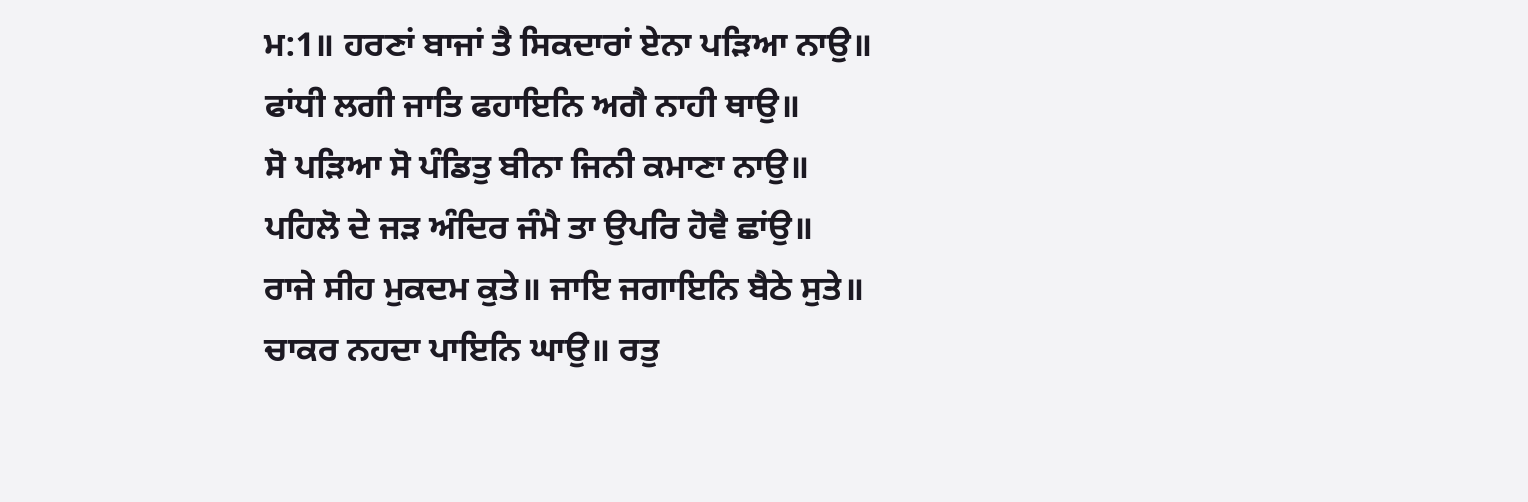ਮ:1॥ ਹਰਣਾਂ ਬਾਜਾਂ ਤੈ ਸਿਕਦਾਰਾਂ ਏਨਾ ਪੜਿਆ ਨਾਉ॥
ਫਾਂਧੀ ਲਗੀ ਜਾਤਿ ਫਹਾਇਨਿ ਅਗੈ ਨਾਹੀ ਥਾਉ॥
ਸੋ ਪੜਿਆ ਸੋ ਪੰਡਿਤੁ ਬੀਨਾ ਜਿਨੀ ਕਮਾਣਾ ਨਾਉ॥
ਪਹਿਲੋ ਦੇ ਜੜ ਅੰਦਿਰ ਜੰਮੈ ਤਾ ਉਪਰਿ ਹੋਵੈ ਛਾਂਉ॥
ਰਾਜੇ ਸੀਹ ਮੁਕਦਮ ਕੁਤੇ॥ ਜਾਇ ਜਗਾਇਨਿ ਬੈਠੇ ਸੁਤੇ॥
ਚਾਕਰ ਨਹਦਾ ਪਾਇਨਿ ਘਾਉ॥ ਰਤੁ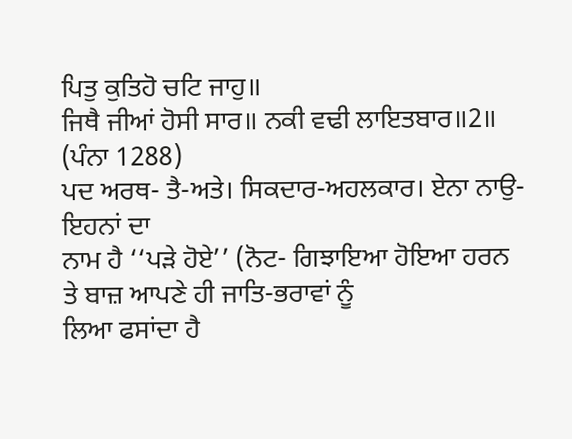ਪਿਤੁ ਕੁਤਿਹੋ ਚਟਿ ਜਾਹੁ॥
ਜਿਥੈ ਜੀਆਂ ਹੋਸੀ ਸਾਰ॥ ਨਕੀ ਵਢੀ ਲਾਇਤਬਾਰ॥2॥ (ਪੰਨਾ 1288)
ਪਦ ਅਰਥ- ਤੈ-ਅਤੇ। ਸਿਕਦਾਰ-ਅਹਲਕਾਰ। ਏਨਾ ਨਾਉ- ਇਹਨਾਂ ਦਾ
ਨਾਮ ਹੈ ‘‘ਪੜੇ ਹੋਏ’’ (ਨੋਟ- ਗਿਝਾਇਆ ਹੋਇਆ ਹਰਨ ਤੇ ਬਾਜ਼ ਆਪਣੇ ਹੀ ਜਾਤਿ-ਭਰਾਵਾਂ ਨੂੰ
ਲਿਆ ਫਸਾਂਦਾ ਹੈ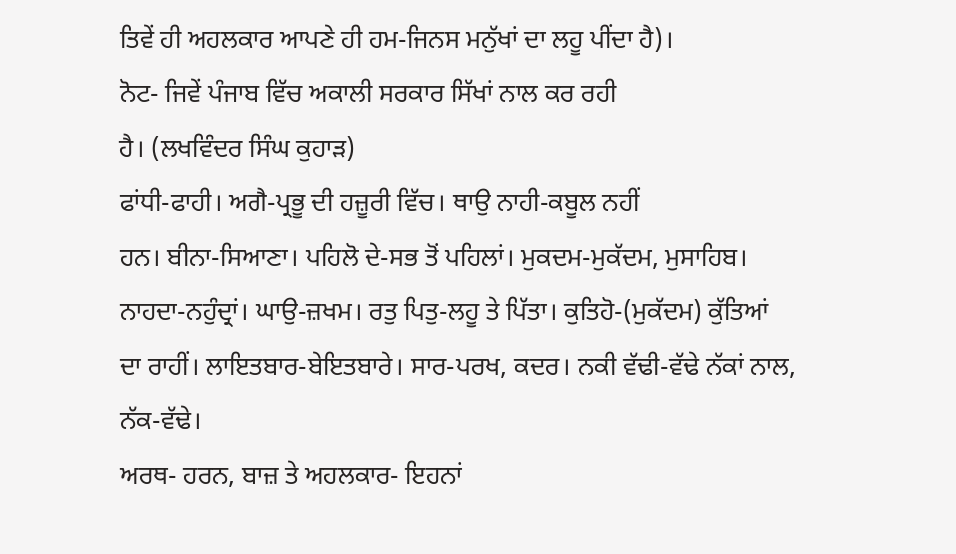ਤਿਵੇਂ ਹੀ ਅਹਲਕਾਰ ਆਪਣੇ ਹੀ ਹਮ-ਜਿਨਸ ਮਨੁੱਖਾਂ ਦਾ ਲਹੂ ਪੀਂਦਾ ਹੈ)।
ਨੋਟ- ਜਿਵੇਂ ਪੰਜਾਬ ਵਿੱਚ ਅਕਾਲੀ ਸਰਕਾਰ ਸਿੱਖਾਂ ਨਾਲ ਕਰ ਰਹੀ
ਹੈ। (ਲਖਵਿੰਦਰ ਸਿੰਘ ਕੁਹਾੜ)
ਫਾਂਧੀ-ਫਾਹੀ। ਅਗੈ-ਪ੍ਰਭੂ ਦੀ ਹਜ਼ੂਰੀ ਵਿੱਚ। ਥਾਉ ਨਾਹੀ-ਕਬੂਲ ਨਹੀਂ
ਹਨ। ਬੀਨਾ-ਸਿਆਣਾ। ਪਹਿਲੋ ਦੇ-ਸਭ ਤੋਂ ਪਹਿਲਾਂ। ਮੁਕਦਮ-ਮੁਕੱਦਮ, ਮੁਸਾਹਿਬ।
ਨਾਹਦਾ-ਨਹੁੰਦ੍ਰਾਂ। ਘਾਉ-ਜ਼ਖਮ। ਰਤੁ ਪਿਤੁ-ਲਹੂ ਤੇ ਪਿੱਤਾ। ਕੁਤਿਹੋ-(ਮੁਕੱਦਮ) ਕੁੱਤਿਆਂ
ਦਾ ਰਾਹੀਂ। ਲਾਇਤਬਾਰ-ਬੇਇਤਬਾਰੇ। ਸਾਰ-ਪਰਖ, ਕਦਰ। ਨਕੀ ਵੱਢੀ-ਵੱਢੇ ਨੱਕਾਂ ਨਾਲ,
ਨੱਕ-ਵੱਢੇ।
ਅਰਥ- ਹਰਨ, ਬਾਜ਼ ਤੇ ਅਹਲਕਾਰ- ਇਹਨਾਂ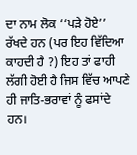ਦਾ ਨਾਮ ਲੋਕ ‘‘ਪੜੇ ਹੋਏ’’
ਰੱਖਦੇ ਹਨ (ਪਰ ਇਹ ਵਿੱਦਿਆ ਕਾਹਦੀ ਹੈ ?) ਇਹ ਤਾਂ ਫਾਹੀ ਲੱਗੀ ਹੋਈ ਹੈ ਜਿਸ ਵਿੱਚ ਆਪਣੇ
ਹੀ ਜਾਤਿ-ਭਰਾਵਾਂ ਨੂੰ ਫਸਾਂਦੇ ਹਨ।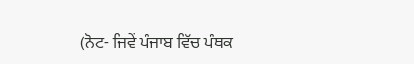(ਨੋਟ- ਜਿਵੇਂ ਪੰਜਾਬ ਵਿੱਚ ਪੰਥਕ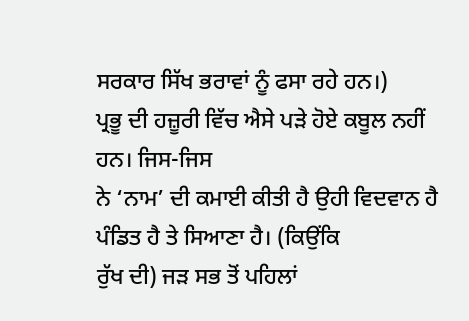ਸਰਕਾਰ ਸਿੱਖ ਭਰਾਵਾਂ ਨੂੰ ਫਸਾ ਰਹੇ ਹਨ।)
ਪ੍ਰਭੂ ਦੀ ਹਜ਼ੂਰੀ ਵਿੱਚ ਐਸੇ ਪੜੇ ਹੋਏ ਕਬੂਲ ਨਹੀਂ ਹਨ। ਜਿਸ-ਜਿਸ
ਨੇ ‘ਨਾਮ’ ਦੀ ਕਮਾਈ ਕੀਤੀ ਹੈ ਉਹੀ ਵਿਦਵਾਨ ਹੈ ਪੰਡਿਤ ਹੈ ਤੇ ਸਿਆਣਾ ਹੈ। (ਕਿਉਂਕਿ
ਰੁੱਖ ਦੀ) ਜੜ ਸਭ ਤੋਂ ਪਹਿਲਾਂ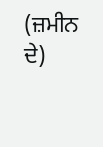(ਜ਼ਮੀਨ ਦੇ)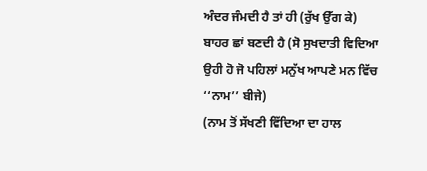ਅੰਦਰ ਜੰਮਦੀ ਹੈ ਤਾਂ ਹੀ (ਰੁੱਖ ਉੱਗ ਕੇ)
ਬਾਹਰ ਛਾਂ ਬਣਦੀ ਹੈ (ਸੋ ਸੁਖਦਾਤੀ ਵਿਦਿਆ ਉਹੀ ਹੋ ਜੋ ਪਹਿਲਾਂ ਮਨੁੱਖ ਆਪਣੇ ਮਨ ਵਿੱਚ
‘‘ਨਾਮ’’ ਬੀਜੇ)
(ਨਾਮ ਤੋਂ ਸੱਖਣੀ ਵਿੱਦਿਆ ਦਾ ਹਾਲ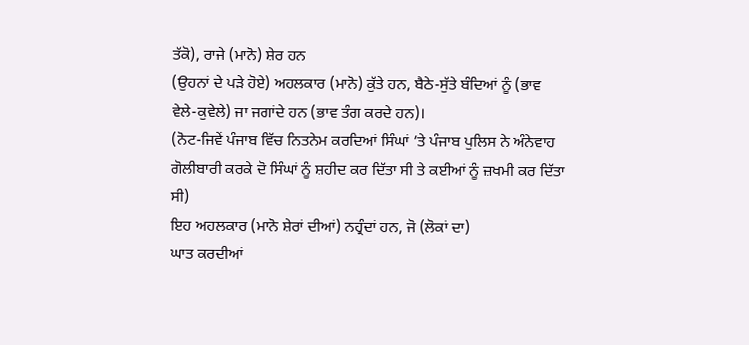ਤੱਕੋ), ਰਾਜੇ (ਮਾਨੋ) ਸ਼ੇਰ ਹਨ
(ਉਹਨਾਂ ਦੇ ਪੜੇ ਹੋਏ) ਅਹਲਕਾਰ (ਮਾਨੋ) ਕੁੱਤੇ ਹਨ, ਬੈਠੇ-ਸੁੱਤੇ ਬੰਦਿਆਂ ਨੂੰ (ਭਾਵ
ਵੇਲੇ-ਕੁਵੇਲੇ) ਜਾ ਜਗਾਂਦੇ ਹਨ (ਭਾਵ ਤੰਗ ਕਰਦੇ ਹਨ)।
(ਨੋਟ-ਜਿਵੇਂ ਪੰਜਾਬ ਵਿੱਚ ਨਿਤਨੇਮ ਕਰਦਿਆਂ ਸਿੰਘਾਂ ’ਤੇ ਪੰਜਾਬ ਪੁਲਿਸ ਨੇ ਅੰਨੇਵਾਹ
ਗੋਲੀਬਾਰੀ ਕਰਕੇ ਦੋ ਸਿੰਘਾਂ ਨੂੰ ਸ਼ਹੀਦ ਕਰ ਦਿੱਤਾ ਸੀ ਤੇ ਕਈਆਂ ਨੂੰ ਜ਼ਖਮੀ ਕਰ ਦਿੱਤਾ
ਸੀ)
ਇਹ ਅਹਲਕਾਰ (ਮਾਨੋ ਸ਼ੇਰਾਂ ਦੀਆਂ) ਨਹ੍ਰੰਦਾਂ ਹਨ, ਜੋ (ਲੋਕਾਂ ਦਾ)
ਘਾਤ ਕਰਦੀਆਂ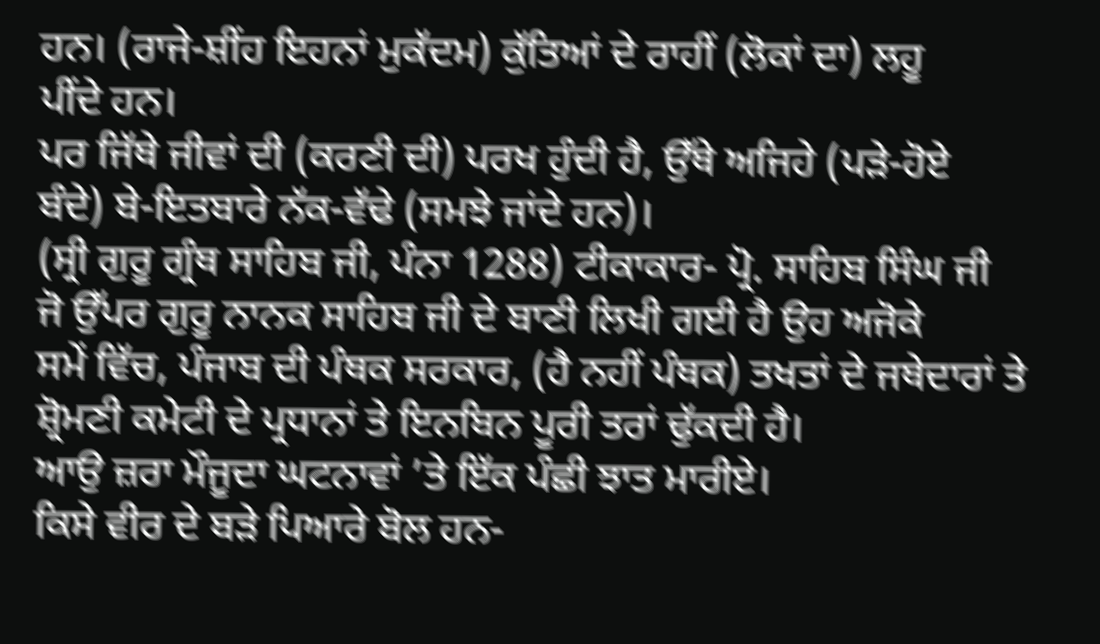ਹਨ। (ਰਾਜੇ-ਸ਼ੀਂਹ ਇਹਨਾਂ ਮੁਕੱਦਮ) ਕੁੱਤਿਆਂ ਦੇ ਰਾਹੀਂ (ਲੋਕਾਂ ਦਾ) ਲਹੂ
ਪੀਂਦੇ ਹਨ।
ਪਰ ਜਿੱਥੇ ਜੀਵਾਂ ਦੀ (ਕਰਣੀ ਦੀ) ਪਰਖ ਹੁੰਦੀ ਹੈ, ਉੱਥੇ ਅਜਿਹੇ (ਪੜੇ-ਹੋਏ
ਬੰਦੇ) ਬੇ-ਇਤਬਾਰੇ ਨੱਕ-ਵੱਢੇ (ਸਮਝੇ ਜਾਂਦੇ ਹਨ)।
(ਸ੍ਰੀ ਗੁਰੂ ਗ੍ਰੰਥ ਸਾਹਿਬ ਜੀ, ਪੰਨਾ 1288) ਟੀਕਾਕਾਰ- ਪ੍ਰੋ. ਸਾਹਿਬ ਸਿੰਘ ਜੀ
ਜੋ ਉੱਪਰ ਗੁਰੂ ਨਾਨਕ ਸਾਹਿਬ ਜੀ ਦੇ ਬਾਣੀ ਲਿਖੀ ਗਈ ਹੈ ਉਹ ਅਜੋਕੇ
ਸਮੇਂ ਵਿੱਚ, ਪੰਜਾਬ ਦੀ ਪੰਥਕ ਸਰਕਾਰ, (ਹੈ ਨਹੀਂ ਪੰਥਕ) ਤਖਤਾਂ ਦੇ ਜਥੇਦਾਰਾਂ ਤੇ
ਸ਼੍ਰੋਮਣੀ ਕਮੇਟੀ ਦੇ ਪ੍ਰਧਾਨਾਂ ਤੇ ਇਨਬਿਨ ਪੂਰੀ ਤਰਾਂ ਢੁੱਕਦੀ ਹੈ।
ਆਉ ਜ਼ਰਾ ਮੌਜੂਦਾ ਘਟਨਾਵਾਂ ’ਤੇ ਇੱਕ ਪੰਛੀ ਝਾਤ ਮਾਰੀਏ।
ਕਿਸੇ ਵੀਰ ਦੇ ਬੜੇ ਪਿਆਰੇ ਬੋਲ ਹਨ-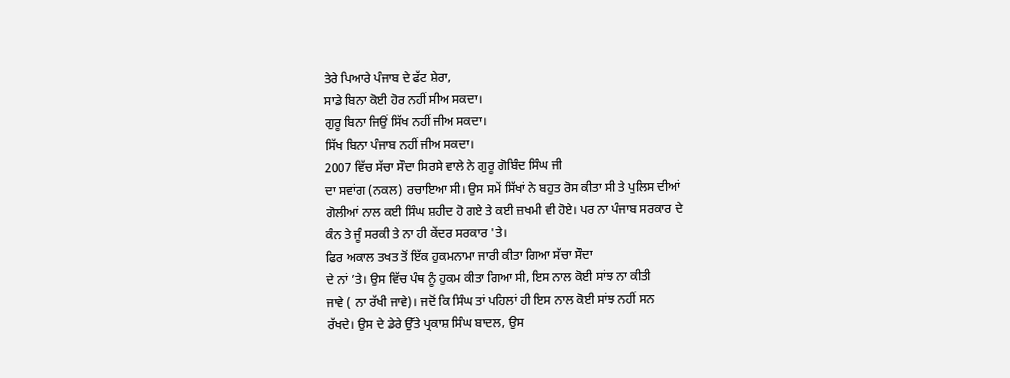ਤੇਰੇ ਪਿਆਰੇ ਪੰਜਾਬ ਦੇ ਫੱਟ ਸ਼ੇਰਾ,
ਸਾਡੇ ਬਿਨਾ ਕੋਈ ਹੋਰ ਨਹੀਂ ਸੀਅ ਸਕਦਾ।
ਗੁਰੂ ਬਿਨਾ ਜਿਉਂ ਸਿੱਖ ਨਹੀਂ ਜੀਅ ਸਕਦਾ।
ਸਿੱਖ ਬਿਨਾ ਪੰਜਾਬ ਨਹੀਂ ਜੀਅ ਸਕਦਾ।
2007 ਵਿੱਚ ਸੱਚਾ ਸੌਦਾ ਸਿਰਸੇ ਵਾਲੇ ਨੇ ਗੁਰੂ ਗੋਬਿੰਦ ਸਿੰਘ ਜੀ
ਦਾ ਸਵਾਂਗ (ਨਕਲ) ਰਚਾਇਆ ਸੀ। ਉਸ ਸਮੇਂ ਸਿੱਖਾਂ ਨੇ ਬਹੁਤ ਰੋਸ ਕੀਤਾ ਸੀ ਤੇ ਪੁਲਿਸ ਦੀਆਂ
ਗੋਲੀਆਂ ਨਾਲ ਕਈ ਸਿੰਘ ਸ਼ਹੀਦ ਹੋ ਗਏ ਤੇ ਕਈ ਜ਼ਖਮੀ ਵੀ ਹੋਏ। ਪਰ ਨਾ ਪੰਜਾਬ ਸਰਕਾਰ ਦੇ
ਕੰਨ ਤੇ ਜੂੰ ਸਰਕੀ ਤੇ ਨਾ ਹੀ ਕੇਂਦਰ ਸਰਕਾਰ 'ਤੇ।
ਫਿਰ ਅਕਾਲ ਤਖਤ ਤੋਂ ਇੱਕ ਹੁਕਮਨਾਮਾ ਜਾਰੀ ਕੀਤਾ ਗਿਆ ਸੱਚਾ ਸੌਦਾ
ਦੇ ਨਾਂ ’ਤੇ। ਉਸ ਵਿੱਚ ਪੰਥ ਨੂੰ ਹੁਕਮ ਕੀਤਾ ਗਿਆ ਸੀ, ਇਸ ਨਾਲ ਕੋਈ ਸਾਂਝ ਨਾ ਕੀਤੀ
ਜਾਵੇ ( ਨਾ ਰੱਖੀ ਜਾਵੇ)। ਜਦੋਂ ਕਿ ਸਿੰਘ ਤਾਂ ਪਹਿਲਾਂ ਹੀ ਇਸ ਨਾਲ ਕੋਈ ਸਾਂਝ ਨਹੀਂ ਸਨ
ਰੱਖਦੇ। ਉਸ ਦੇ ਡੇਰੇ ਉੱਤੇ ਪ੍ਰਕਾਸ਼ ਸਿੰਘ ਬਾਦਲ, ਉਸ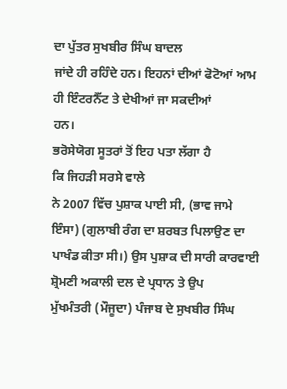ਦਾ ਪੁੱਤਰ ਸੁਖਬੀਰ ਸਿੰਘ ਬਾਦਲ
ਜਾਂਦੇ ਹੀ ਰਹਿੰਦੇ ਹਨ। ਇਹਨਾਂ ਦੀਆਂ ਫੋਟੋਆਂ ਆਮ ਹੀ ਇੰਟਰਨੈੱਟ ਤੇ ਦੇਖੀਆਂ ਜਾ ਸਕਦੀਆਂ
ਹਨ।
ਭਰੋਸੇਯੋਗ ਸੂਤਰਾਂ ਤੋਂ ਇਹ ਪਤਾ ਲੱਗਾ ਹੈ
ਕਿ ਜਿਹੜੀ ਸਰਸੇ ਵਾਲੇ
ਨੇ 2007 ਵਿੱਚ ਪੁਸ਼ਾਕ ਪਾਈ ਸੀ, (ਭਾਵ ਜਾਮੇ ਇੰਸਾ) (ਗੁਲਾਬੀ ਰੰਗ ਦਾ ਸ਼ਰਬਤ ਪਿਲਾਉਣ ਦਾ
ਪਾਖੰਡ ਕੀਤਾ ਸੀ।) ਉਸ ਪੁਸ਼ਾਕ ਦੀ ਸਾਰੀ ਕਾਰਵਾਈ ਸ਼੍ਰੋਮਣੀ ਅਕਾਲੀ ਦਲ ਦੇ ਪ੍ਰਧਾਨ ਤੇ ਉਪ
ਮੁੱਖਮੰਤਰੀ (ਮੌਜੂਦਾ) ਪੰਜਾਬ ਦੇ ਸੁਖਬੀਰ ਸਿੰਘ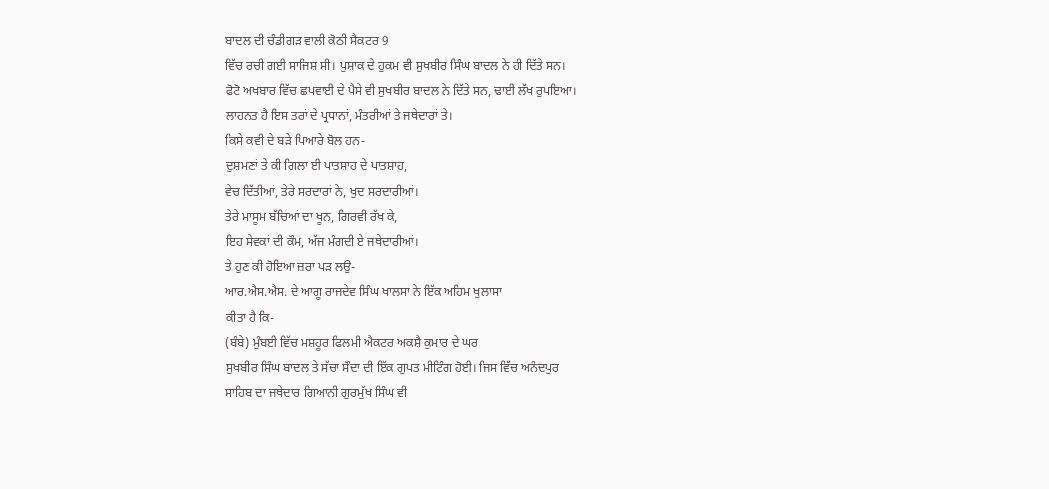ਬਾਦਲ ਦੀ ਚੰਡੀਗੜ ਵਾਲੀ ਕੋਠੀ ਸੈਕਟਰ 9
ਵਿੱਚ ਰਚੀ ਗਈ ਸਾਜਿਸ਼ ਸੀ। ਪੁਸ਼ਾਕ ਦੇ ਹੁਕਮ ਵੀ ਸੁਖਬੀਰ ਸਿੰਘ ਬਾਦਲ ਨੇ ਹੀ ਦਿੱਤੇ ਸਨ।
ਫੋਟੋ ਅਖਬਾਰ ਵਿੱਚ ਛਪਵਾਈ ਦੇ ਪੈਸੇ ਵੀ ਸੁਖਬੀਰ ਬਾਦਲ ਨੇ ਦਿੱਤੇ ਸਨ, ਢਾਈ ਲੱਖ ਰੁਪਇਆ।
ਲਾਹਨਤ ਹੈ ਇਸ ਤਰਾਂ ਦੇ ਪ੍ਰਧਾਨਾਂ, ਮੰਤਰੀਆਂ ਤੇ ਜਥੇਦਾਰਾਂ ਤੇ।
ਕਿਸੇ ਕਵੀ ਦੇ ਬੜੇ ਪਿਆਰੇ ਬੋਲ ਹਨ-
ਦੁਸ਼ਮਣਾਂ ਤੇ ਕੀ ਗਿਲਾ ਈ ਪਾਤਸ਼ਾਹ ਦੇ ਪਾਤਸ਼ਾਹ,
ਵੇਚ ਦਿੱਤੀਆਂ, ਤੇਰੇ ਸਰਦਾਰਾਂ ਨੇ, ਖੁਦ ਸਰਦਾਰੀਆਂ।
ਤੇਰੇ ਮਾਸੂਮ ਬੱਚਿਆਂ ਦਾ ਖੂਨ, ਗਿਰਵੀ ਰੱਖ ਕੇ,
ਇਹ ਸੇਵਕਾਂ ਦੀ ਕੌਮ, ਅੱਜ ਮੰਗਦੀ ਏ ਜਥੇਦਾਰੀਆਂ।
ਤੇ ਹੁਣ ਕੀ ਹੋਇਆ ਜ਼ਰਾ ਪੜ ਲਉ-
ਆਰ.ਐਸ.ਐਸ. ਦੇ ਆਗੂ ਰਾਜਦੇਵ ਸਿੰਘ ਖਾਲਸਾ ਨੇ ਇੱਕ ਅਹਿਮ ਖੁਲਾਸਾ
ਕੀਤਾ ਹੈ ਕਿ-
(ਬੰਬੇ) ਮੁੰਬਈ ਵਿੱਚ ਮਸ਼ਹੂਰ ਫਿਲਮੀ ਐਕਟਰ ਅਕਸ਼ੈ ਕੁਮਾਰ ਦੇ ਘਰ
ਸੁਖਬੀਰ ਸਿੰਘ ਬਾਦਲ ਤੇ ਸੱਚਾ ਸੌਦਾ ਦੀ ਇੱਕ ਗੁਪਤ ਮੀਟਿੰਗ ਹੋਈ। ਜਿਸ ਵਿੱਚ ਅਨੰਦਪੁਰ
ਸਾਹਿਬ ਦਾ ਜਥੇਦਾਰ ਗਿਆਨੀ ਗੁਰਮੁੱਖ ਸਿੰਘ ਵੀ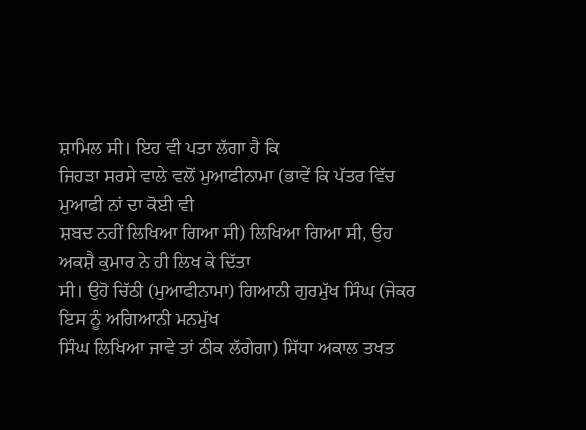ਸ਼ਾਮਿਲ ਸੀ। ਇਹ ਵੀ ਪਤਾ ਲੱਗਾ ਹੈ ਕਿ
ਜਿਹੜਾ ਸਰਸੇ ਵਾਲੇ ਵਲੋਂ ਮੁਆਫੀਨਾਮਾ (ਭਾਵੇਂ ਕਿ ਪੱਤਰ ਵਿੱਚ ਮੁਆਫੀ ਨਾਂ ਦਾ ਕੋਈ ਵੀ
ਸ਼ਬਦ ਨਹੀਂ ਲਿਖਿਆ ਗਿਆ ਸੀ) ਲਿਖਿਆ ਗਿਆ ਸੀ, ਉਹ ਅਕਸ਼ੈ ਕੁਮਾਰ ਨੇ ਹੀ ਲਿਖ ਕੇ ਦਿੱਤਾ
ਸੀ। ਉਹੋ ਚਿੱਠੀ (ਮੁਆਫੀਨਾਮਾ) ਗਿਆਨੀ ਗੁਰਮੁੱਖ ਸਿੰਘ (ਜੇਕਰ ਇਸ ਨੂੰ ਅਗਿਆਨੀ ਮਨਮੁੱਖ
ਸਿੰਘ ਲਿਖਿਆ ਜਾਵੇ ਤਾਂ ਠੀਕ ਲੱਗੇਗਾ) ਸਿੱਧਾ ਅਕਾਲ ਤਖਤ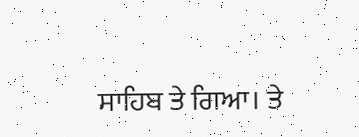ਸਾਹਿਬ ਤੇ ਗਿਆ। ਤੇ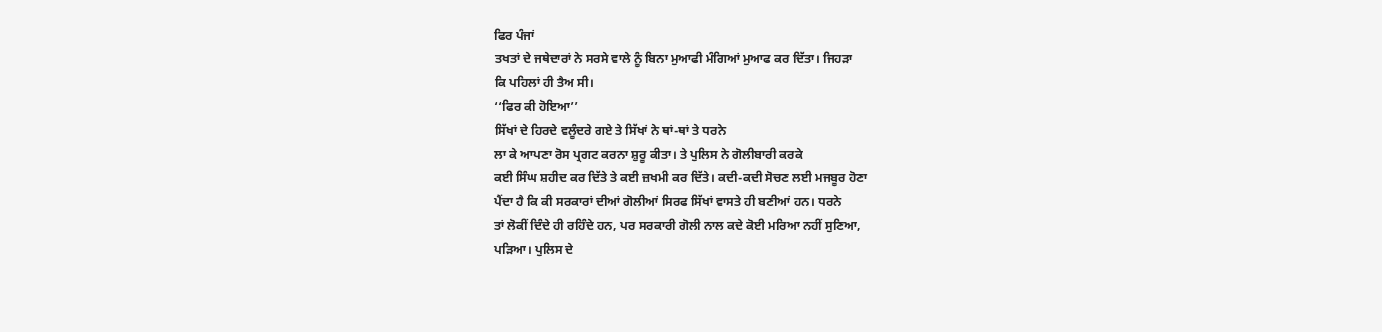ਫਿਰ ਪੰਜਾਂ
ਤਖਤਾਂ ਦੇ ਜਥੇਦਾਰਾਂ ਨੇ ਸਰਸੇ ਵਾਲੇ ਨੂੰ ਬਿਨਾ ਮੁਆਫੀ ਮੰਗਿਆਂ ਮੁਆਫ ਕਰ ਦਿੱਤਾ। ਜਿਹੜਾ
ਕਿ ਪਹਿਲਾਂ ਹੀ ਤੈਅ ਸੀ।
‘‘ਫਿਰ ਕੀ ਹੋਇਆ’’
ਸਿੱਖਾਂ ਦੇ ਹਿਰਦੇ ਵਲੂੰਦਰੇ ਗਏ ਤੇ ਸਿੱਖਾਂ ਨੇ ਥਾਂ-ਥਾਂ ਤੇ ਧਰਨੇ
ਲਾ ਕੇ ਆਪਣਾ ਰੋਸ ਪ੍ਰਗਟ ਕਰਨਾ ਸ਼ੁਰੂ ਕੀਤਾ। ਤੇ ਪੁਲਿਸ ਨੇ ਗੋਲੀਬਾਰੀ ਕਰਕੇ
ਕਈ ਸਿੰਘ ਸ਼ਹੀਦ ਕਰ ਦਿੱਤੇ ਤੇ ਕਈ ਜ਼ਖਮੀ ਕਰ ਦਿੱਤੇ। ਕਦੀ-ਕਦੀ ਸੋਚਣ ਲਈ ਮਜਬੂਰ ਹੋਣਾ
ਪੈਂਦਾ ਹੈ ਕਿ ਕੀ ਸਰਕਾਰਾਂ ਦੀਆਂ ਗੋਲੀਆਂ ਸਿਰਫ ਸਿੱਖਾਂ ਵਾਸਤੇ ਹੀ ਬਣੀਆਂ ਹਨ। ਧਰਨੇ
ਤਾਂ ਲੋਕੀਂ ਦਿੰਦੇ ਹੀ ਰਹਿੰਦੇ ਹਨ, ਪਰ ਸਰਕਾਰੀ ਗੋਲੀ ਨਾਲ ਕਦੇ ਕੋਈ ਮਰਿਆ ਨਹੀਂ ਸੁਣਿਆ,
ਪੜਿਆ। ਪੁਲਿਸ ਦੇ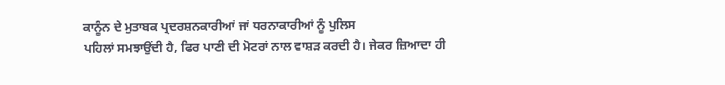ਕਾਨੂੰਨ ਦੇ ਮੁਤਾਬਕ ਪ੍ਰਦਰਸ਼ਨਕਾਰੀਆਂ ਜਾਂ ਧਰਨਾਕਾਰੀਆਂ ਨੂੰ ਪੁਲਿਸ
ਪਹਿਲਾਂ ਸਮਝਾਉਂਦੀ ਹੈ, ਫਿਰ ਪਾਣੀ ਦੀ ਮੋਟਰਾਂ ਨਾਲ ਵਾਸ਼ੜ ਕਰਦੀ ਹੈ। ਜੇਕਰ ਜ਼ਿਆਦਾ ਹੀ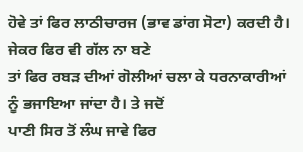ਹੋਵੇ ਤਾਂ ਫਿਰ ਲਾਠੀਚਾਰਜ (ਭਾਵ ਡਾਂਗ ਸੋਟਾ) ਕਰਦੀ ਹੈ। ਜੇਕਰ ਫਿਰ ਵੀ ਗੱਲ ਨਾ ਬਣੇ
ਤਾਂ ਫਿਰ ਰਬੜ ਦੀਆਂ ਗੋਲੀਆਂ ਚਲਾ ਕੇ ਧਰਨਾਕਾਰੀਆਂ ਨੂੰ ਭਜਾਇਆ ਜਾਂਦਾ ਹੈ। ਤੇ ਜਦੋਂ
ਪਾਣੀ ਸਿਰ ਤੋਂ ਲੰਘ ਜਾਵੇ ਫਿਰ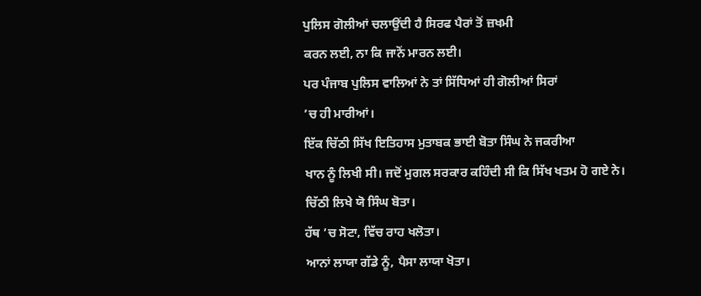ਪੁਲਿਸ ਗੋਲੀਆਂ ਚਲਾਉਂਦੀ ਹੈ ਸਿਰਫ ਪੈਰਾਂ ਤੋਂ ਜ਼ਖਮੀ
ਕਰਨ ਲਈ, ਨਾ ਕਿ ਜਾਨੋਂ ਮਾਰਨ ਲਈ।
ਪਰ ਪੰਜਾਬ ਪੁਲਿਸ ਵਾਲਿਆਂ ਨੇ ਤਾਂ ਸਿੱਧਿਆਂ ਹੀ ਗੋਲੀਆਂ ਸਿਰਾਂ
’ਚ ਹੀ ਮਾਰੀਆਂ।
ਇੱਕ ਚਿੱਠੀ ਸਿੱਖ ਇਤਿਹਾਸ ਮੁਤਾਬਕ ਭਾਈ ਬੋਤਾ ਸਿੰਘ ਨੇ ਜਕਰੀਆ
ਖਾਨ ਨੂੰ ਲਿਖੀ ਸੀ। ਜਦੋਂ ਮੁਗਲ ਸਰਕਾਰ ਕਹਿੰਦੀ ਸੀ ਕਿ ਸਿੱਖ ਖਤਮ ਹੋ ਗਏ ਨੇ।
ਚਿੱਠੀ ਲਿਖੇ ਯੋ ਸਿੰਘ ਬੋਤਾ।
ਹੱਥ ’ਚ ਸੋਟਾ, ਵਿੱਚ ਰਾਹ ਖਲੋਤਾ।
ਆਨਾਂ ਲਾਯਾ ਗੱਡੇ ਨੂੰ, ਪੈਸਾ ਲਾਯਾ ਖੋਤਾ।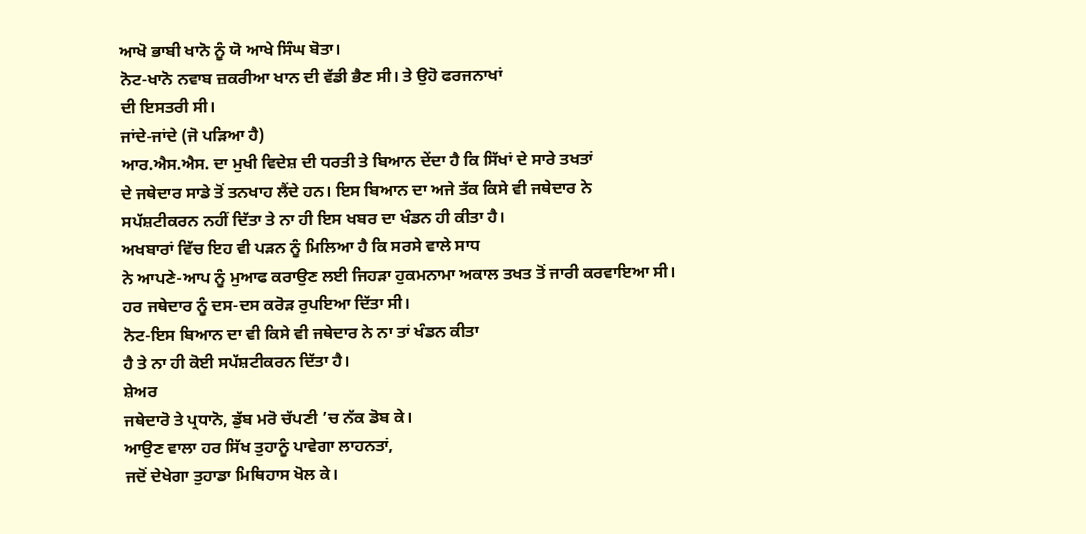ਆਖੋ ਭਾਬੀ ਖਾਨੋ ਨੂੰ ਯੋ ਆਖੇ ਸਿੰਘ ਬੋਤਾ।
ਨੋਟ-ਖਾਨੋ ਨਵਾਬ ਜ਼ਕਰੀਆ ਖਾਨ ਦੀ ਵੱਡੀ ਭੈਣ ਸੀ। ਤੇ ਉਹੋ ਫਰਜਨਾਖਾਂ
ਦੀ ਇਸਤਰੀ ਸੀ।
ਜਾਂਦੇ-ਜਾਂਦੇ (ਜੋ ਪੜਿਆ ਹੈ)
ਆਰ.ਐਸ.ਐਸ. ਦਾ ਮੁਖੀ ਵਿਦੇਸ਼ ਦੀ ਧਰਤੀ ਤੇ ਬਿਆਨ ਦੇਂਦਾ ਹੈ ਕਿ ਸਿੱਖਾਂ ਦੇ ਸਾਰੇ ਤਖਤਾਂ
ਦੇ ਜਥੇਦਾਰ ਸਾਡੇ ਤੋਂ ਤਨਖਾਹ ਲੈਂਦੇ ਹਨ। ਇਸ ਬਿਆਨ ਦਾ ਅਜੇ ਤੱਕ ਕਿਸੇ ਵੀ ਜਥੇਦਾਰ ਨੇ
ਸਪੱਸ਼ਟੀਕਰਨ ਨਹੀਂ ਦਿੱਤਾ ਤੇ ਨਾ ਹੀ ਇਸ ਖਬਰ ਦਾ ਖੰਡਨ ਹੀ ਕੀਤਾ ਹੈ।
ਅਖਬਾਰਾਂ ਵਿੱਚ ਇਹ ਵੀ ਪੜਨ ਨੂੰ ਮਿਲਿਆ ਹੈ ਕਿ ਸਰਸੇ ਵਾਲੇ ਸਾਧ
ਨੇ ਆਪਣੇ-ਆਪ ਨੂੰ ਮੁਆਫ ਕਰਾਉਣ ਲਈ ਜਿਹੜਾ ਹੁਕਮਨਾਮਾ ਅਕਾਲ ਤਖਤ ਤੋਂ ਜਾਰੀ ਕਰਵਾਇਆ ਸੀ।
ਹਰ ਜਥੇਦਾਰ ਨੂੰ ਦਸ-ਦਸ ਕਰੋੜ ਰੁਪਇਆ ਦਿੱਤਾ ਸੀ।
ਨੋਟ-ਇਸ ਬਿਆਨ ਦਾ ਵੀ ਕਿਸੇ ਵੀ ਜਥੇਦਾਰ ਨੇ ਨਾ ਤਾਂ ਖੰਡਨ ਕੀਤਾ
ਹੈ ਤੇ ਨਾ ਹੀ ਕੋਈ ਸਪੱਸ਼ਟੀਕਰਨ ਦਿੱਤਾ ਹੈ।
ਸ਼ੇਅਰ
ਜਥੇਦਾਰੋ ਤੇ ਪ੍ਰਧਾਨੋ, ਡੁੱਬ ਮਰੋ ਚੱਪਣੀ ’ਚ ਨੱਕ ਡੋਬ ਕੇ।
ਆਉਣ ਵਾਲਾ ਹਰ ਸਿੱਖ ਤੁਹਾਨੂੰ ਪਾਵੇਗਾ ਲਾਹਨਤਾਂ,
ਜਦੋਂ ਦੇਖੇਗਾ ਤੁਹਾਡਾ ਮਿਥਿਹਾਸ ਖੋਲ ਕੇ।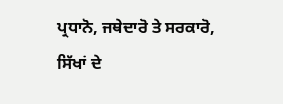ਪ੍ਰਧਾਨੋ, ਜਥੇਦਾਰੋ ਤੇ ਸਰਕਾਰੋ,
ਸਿੱਖਾਂ ਦੇ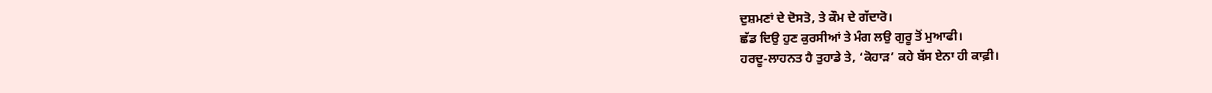ਦੁਸ਼ਮਣਾਂ ਦੇ ਦੋਸਤੋ, ਤੇ ਕੌਮ ਦੇ ਗੱਦਾਰੋ।
ਛੱਡ ਦਿਉ ਹੁਣ ਕੁਰਸੀਆਂ ਤੇ ਮੰਗ ਲਉ ਗੁਰੂ ਤੋਂ ਮੁਆਫੀ।
ਹਰਦੂ-ਲਾਹਨਤ ਹੈ ਤੁਹਾਡੇ ਤੇ, ‘ਕੋਹਾੜ’ ਕਹੇ ਬੱਸ ਏਨਾ ਹੀ ਕਾਫ਼ੀ।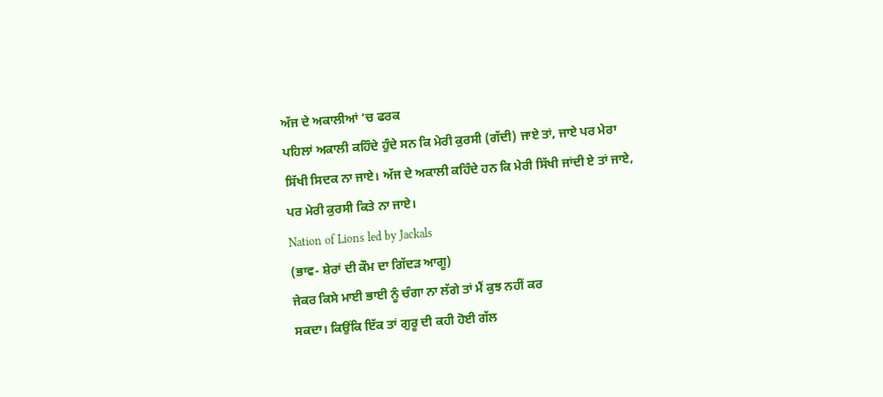ਅੱਜ ਦੇ ਅਕਾਲੀਆਂ ’ਚ ਫਰਕ
ਪਹਿਲਾਂ ਅਕਾਲੀ ਕਹਿੰਦੇ ਹੁੰਦੇ ਸਨ ਕਿ ਮੇਰੀ ਕੁਰਸੀ (ਗੱਦੀ) ਜਾਏ ਤਾਂ, ਜਾਏ ਪਰ ਮੇਰਾ
ਸਿੱਖੀ ਸਿਦਕ ਨਾ ਜਾਏ। ਅੱਜ ਦੇ ਅਕਾਲੀ ਕਹਿੰਦੇ ਹਨ ਕਿ ਮੇਰੀ ਸਿੱਖੀ ਜਾਂਦੀ ਏ ਤਾਂ ਜਾਏ,
ਪਰ ਮੇਰੀ ਕੁਰਸੀ ਕਿਤੇ ਨਾ ਜਾਏ।
Nation of Lions led by Jackals
(ਭਾਵ- ਸ਼ੇਰਾਂ ਦੀ ਕੌਮ ਦਾ ਗਿੱਦੜ ਆਗੂ)
ਜੇਕਰ ਕਿਸੇ ਮਾਈ ਭਾਈ ਨੂੰ ਚੰਗਾ ਨਾ ਲੱਗੇ ਤਾਂ ਮੈਂ ਕੁਝ ਨਹੀਂ ਕਰ
ਸਕਦਾ। ਕਿਉਂਕਿ ਇੱਕ ਤਾਂ ਗੁਰੂ ਦੀ ਕਹੀ ਹੋਈ ਗੱਲ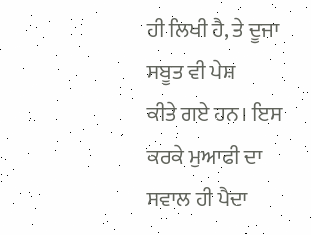ਹੀ ਲਿਖੀ ਹੈ, ਤੇ ਦੂਜਾ ਸਬੂਤ ਵੀ ਪੇਸ਼
ਕੀਤੇ ਗਏ ਹਨ। ਇਸ ਕਰਕੇ ਮੁਆਫੀ ਦਾ ਸਵਾਲ ਹੀ ਪੈਦਾ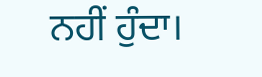ਨਹੀਂ ਹੁੰਦਾ।